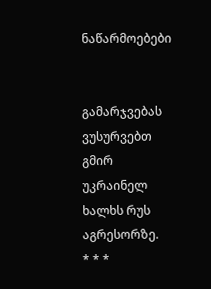ნაწარმოებები


გამარჯვებას ვუსურვებთ გმირ უკრაინელ ხალხს რუს აგრესორზე.     * * *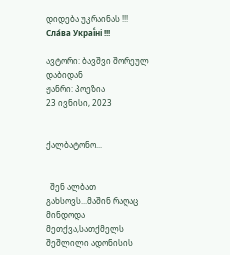დიდება უკრაინას !!! Сла́ва Украї́ні !!!

ავტორი: ბავშვი შორეულ დაბიდან
ჟანრი: პოეზია
23 ივნისი, 2023


ქალბატონო...


  შენ ალბათ გახსოვს...მაშინ რაღაც მინდოდა მეთქვა,სათქმელს შეშლილი ადონისის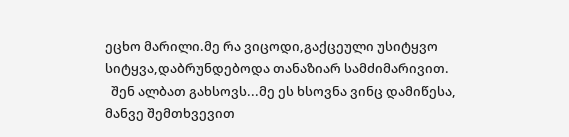ეცხო მარილი.მე რა ვიცოდი,გაქცეული უსიტყვო სიტყვა,დაბრუნდებოდა თანაზიარ სამძიმარივით.
  შენ ალბათ გახსოვს...მე ეს ხსოვნა ვინც დამიწესა, მანვე შემთხვევით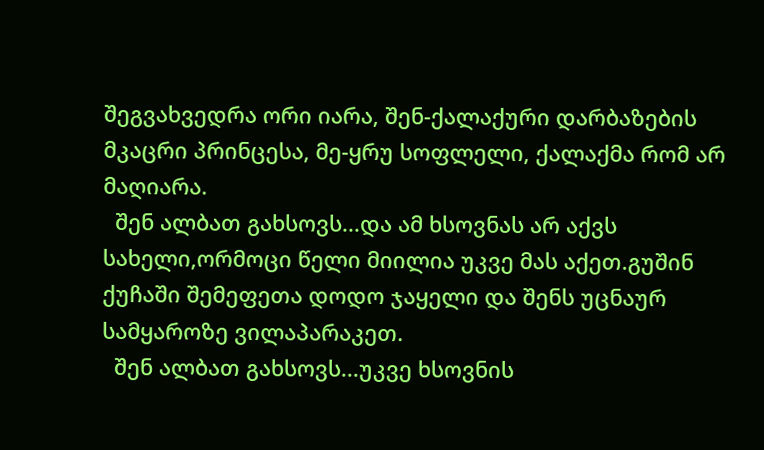შეგვახვედრა ორი იარა, შენ-ქალაქური დარბაზების მკაცრი პრინცესა, მე-ყრუ სოფლელი, ქალაქმა რომ არ მაღიარა.
  შენ ალბათ გახსოვს...და ამ ხსოვნას არ აქვს სახელი,ორმოცი წელი მიილია უკვე მას აქეთ.გუშინ ქუჩაში შემეფეთა დოდო ჯაყელი და შენს უცნაურ სამყაროზე ვილაპარაკეთ.
  შენ ალბათ გახსოვს...უკვე ხსოვნის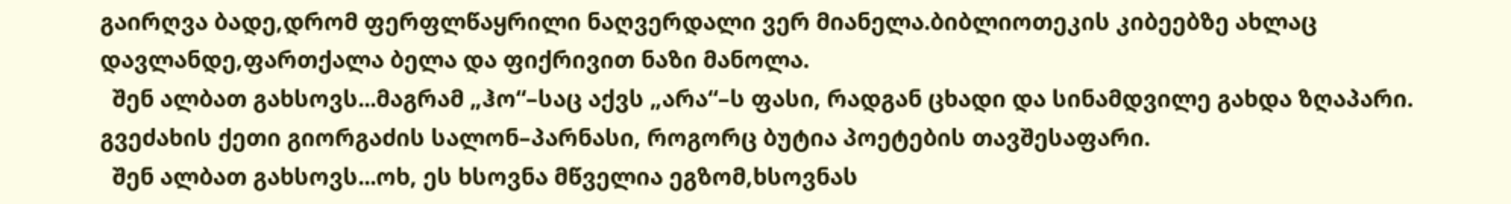გაირღვა ბადე,დრომ ფერფლწაყრილი ნაღვერდალი ვერ მიანელა.ბიბლიოთეკის კიბეებზე ახლაც დავლანდე,ფართქალა ბელა და ფიქრივით ნაზი მანოლა.
  შენ ალბათ გახსოვს...მაგრამ „ჰო“–საც აქვს „არა“–ს ფასი, რადგან ცხადი და სინამდვილე გახდა ზღაპარი. გვეძახის ქეთი გიორგაძის სალონ–პარნასი, როგორც ბუტია პოეტების თავშესაფარი.
  შენ ალბათ გახსოვს...ოხ, ეს ხსოვნა მწველია ეგზომ,ხსოვნას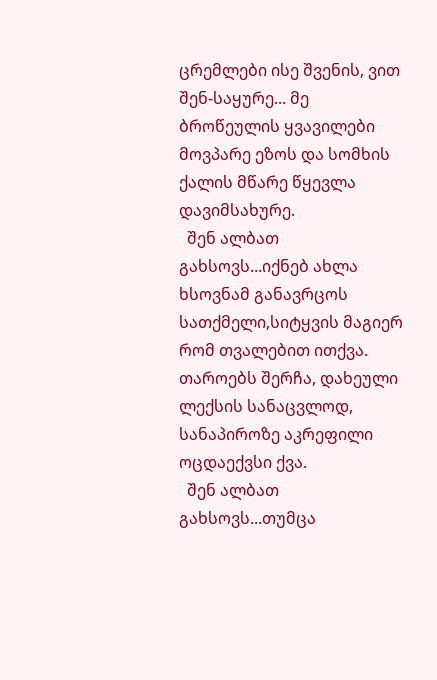ცრემლები ისე შვენის, ვით შენ-საყურე... მე ბროწეულის ყვავილები მოვპარე ეზოს და სომხის ქალის მწარე წყევლა დავიმსახურე.
  შენ ალბათ გახსოვს...იქნებ ახლა ხსოვნამ განავრცოს სათქმელი,სიტყვის მაგიერ რომ თვალებით ითქვა. თაროებს შერჩა, დახეული ლექსის სანაცვლოდ, სანაპიროზე აკრეფილი ოცდაექვსი ქვა.
  შენ ალბათ გახსოვს...თუმცა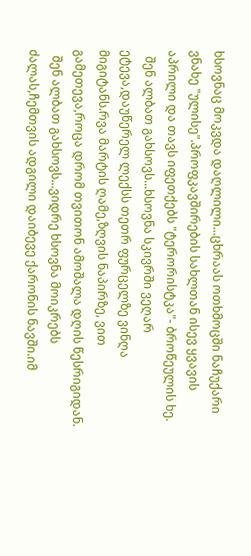ხსოვნაც მოკვდა დაღლილი...ცხრაას ოთხმოცში ნაჩუქარი ვნახე "ულისე".პროფკავშირების სახლთან ისევ ყვავის აპრილი და თავს იფეთქებს "ტერორისტკა"- ბროწეულის ხე.
  შენ ალბათ გახსოვს...ხსოვნა სკივრში ვეღარ ეტევა,დაუწერელ ლექსს თეთრ ფურცელზე ვინღა მიგიტანს.რვა მარტის ღამე,ზღვის ნაპირზე, ვით გამეთევა,როცა დრომ თვითონ ამოშალა დღის წესრიგიდან.
  შენ ალბათ გახსოვს...ვიდრე ხსოვნა მოიკრებს ძალას,ჩემთვის ადგილი დაიბევე ქარონის ნავში.იმ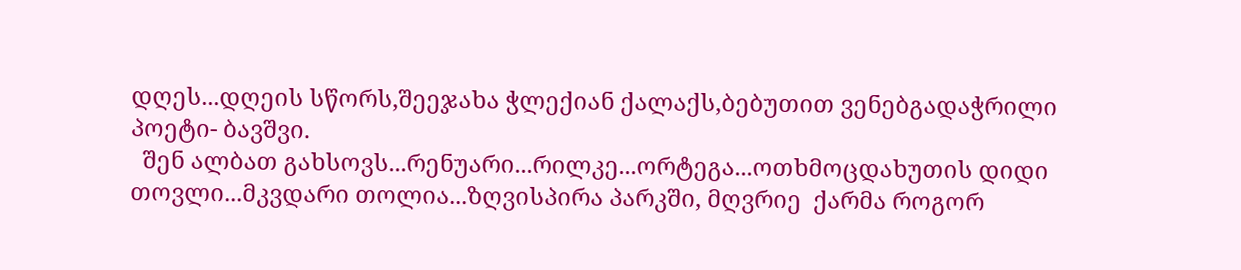დღეს...დღეის სწორს,შეეჯახა ჭლექიან ქალაქს,ბებუთით ვენებგადაჭრილი პოეტი- ბავშვი.
  შენ ალბათ გახსოვს...რენუარი...რილკე...ორტეგა...ოთხმოცდახუთის დიდი თოვლი...მკვდარი თოლია...ზღვისპირა პარკში, მღვრიე  ქარმა როგორ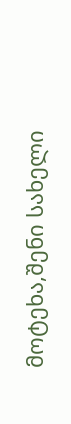მოტეხა,შენი სახელი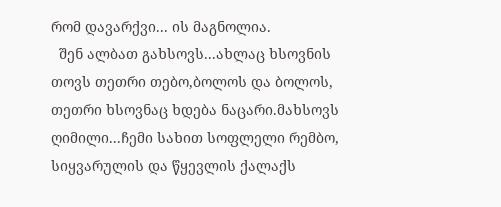რომ დავარქვი... ის მაგნოლია.
  შენ ალბათ გახსოვს...ახლაც ხსოვნის თოვს თეთრი თებო,ბოლოს და ბოლოს, თეთრი ხსოვნაც ხდება ნაცარი.მახსოვს ღიმილი...ჩემი სახით სოფლელი რემბო, სიყვარულის და წყევლის ქალაქს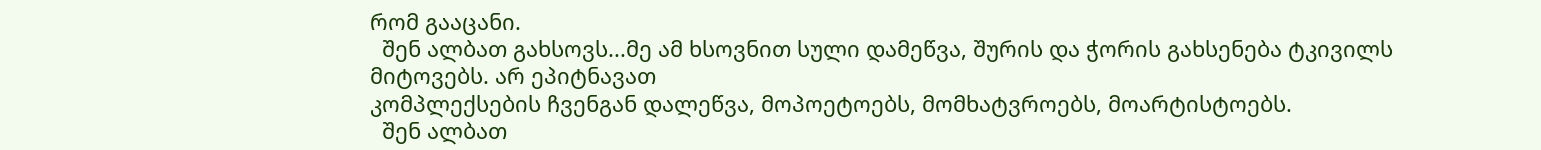რომ გააცანი.
  შენ ალბათ გახსოვს...მე ამ ხსოვნით სული დამეწვა, შურის და ჭორის გახსენება ტკივილს მიტოვებს. არ ეპიტნავათ
კომპლექსების ჩვენგან დალეწვა, მოპოეტოებს, მომხატვროებს, მოარტისტოებს.
  შენ ალბათ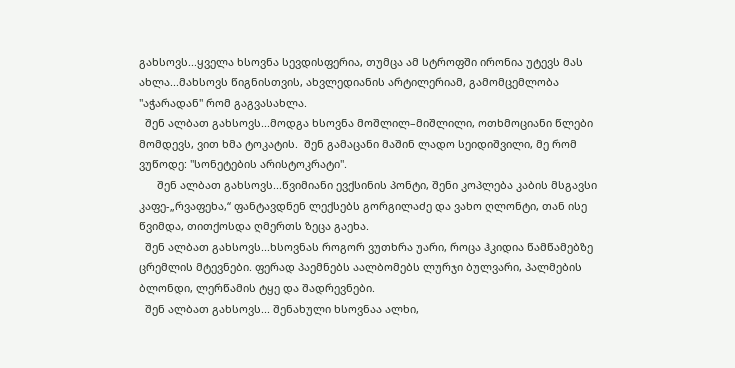გახსოვს...ყველა ხსოვნა სევდისფერია, თუმცა ამ სტროფში ირონია უტევს მას ახლა...მახსოვს წიგნისთვის, ახვლედიანის არტილერიამ, გამომცემლობა "აჭარადან" რომ გაგვასახლა.
  შენ ალბათ გახსოვს...მოდგა ხსოვნა მოშლილ–მიშლილი, ოთხმოციანი წლები მომდევს, ვით ხმა ტოკატის.  შენ გამაცანი მაშინ ლადო სეიდიშვილი, მე რომ ვუწოდე: "სონეტების არისტოკრატი".
      შენ ალბათ გახსოვს...წვიმიანი ევქსინის პონტი, შენი კოპლება კაბის მსგავსი კაფე-„რვაფეხა,“ ფანტავდნენ ლექსებს გორგილაძე და ვახო ღლონტი, თან ისე წვიმდა, თითქოსდა ღმერთს ზეცა გაეხა.
  შენ ალბათ გახსოვს...ხსოვნას როგორ ვუთხრა უარი, როცა ჰკიდია წამწამებზე ცრემლის მტევნები. ფერად პაემნებს აალბომებს ლურჯი ბულვარი, პალმების ბლონდი, ლერწამის ტყე და შადრევნები.
  შენ ალბათ გახსოვს... შენახული ხსოვნაა ალხი,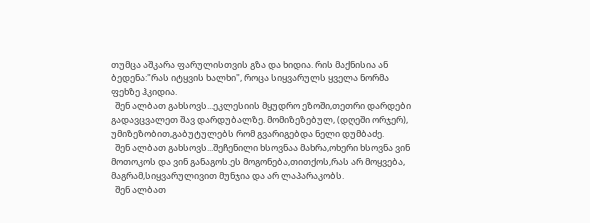თუმცა აშკარა ფარულისთვის გზა და ხიდია. რის მაქნისია ან ბედენა:"რას იტყვის ხალხი", როცა სიყვარულს ყველა ნორმა ფეხზე ჰკიდია.
  შენ ალბათ გახსოვს...ეკლესიის მყუდრო ეზოში,თეთრი დარდები გადავცვალეთ შავ დარდუბალზე. მომიზეზებულ, (დღეში ორჯერ), უმიზეზობით,გაბუტულებს რომ გვარიგებდა ნელი დუმბაძე.
  შენ ალბათ გახსოვს...შეჩენილი ხსოვნაა მახრა,ოხერი ხსოვნა ვინ მოთოკოს და ვინ განაგოს.ეს მოგონება,თითქოს,რას არ მოყვება, მაგრამ,სიყვარულივით მუნჯია და არ ლაპარაკობს.
  შენ ალბათ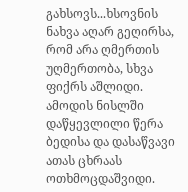გახსოვს...ხსოვნის ნახვა აღარ გეღირსა, რომ არა ღმერთის უღმერთობა, სხვა ფიქრს აშლიდი. ამოდის ნისლში დაწყევლილი წერა ბედისა და დასაწვავი ათას ცხრაას ოთხმოცდაშვიდი.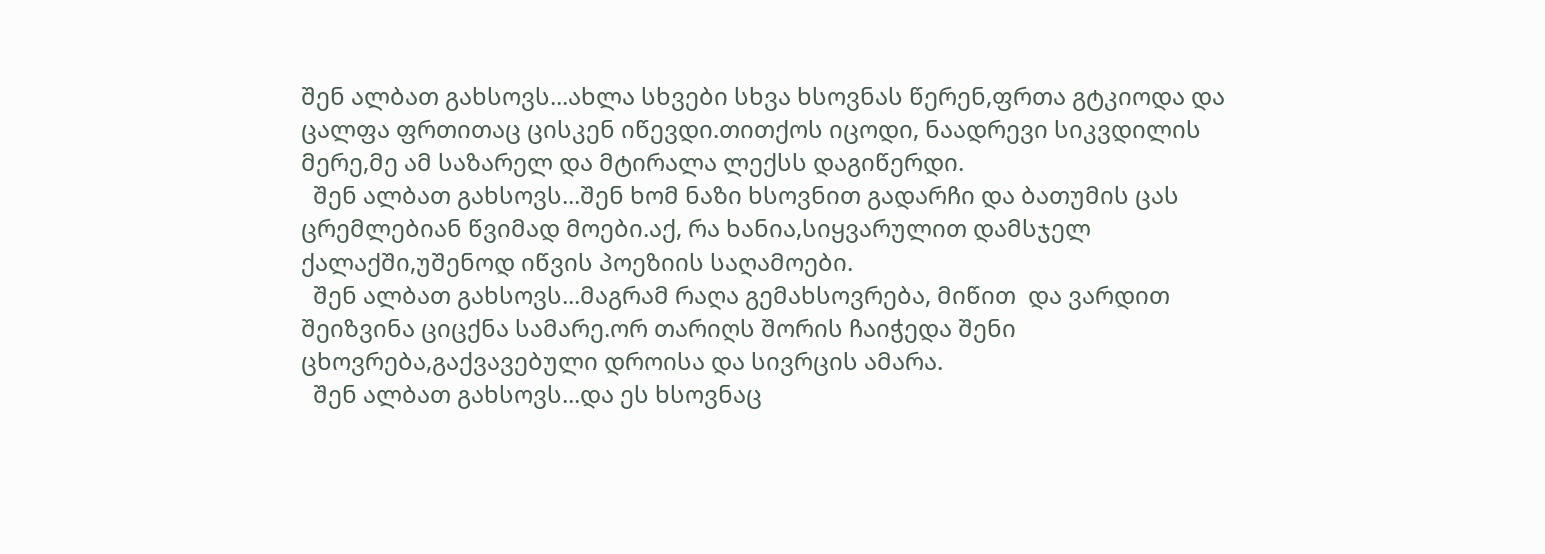შენ ალბათ გახსოვს...ახლა სხვები სხვა ხსოვნას წერენ,ფრთა გტკიოდა და ცალფა ფრთითაც ცისკენ იწევდი.თითქოს იცოდი, ნაადრევი სიკვდილის მერე,მე ამ საზარელ და მტირალა ლექსს დაგიწერდი.
  შენ ალბათ გახსოვს...შენ ხომ ნაზი ხსოვნით გადარჩი და ბათუმის ცას ცრემლებიან წვიმად მოები.აქ, რა ხანია,სიყვარულით დამსჯელ ქალაქში,უშენოდ იწვის პოეზიის საღამოები.
  შენ ალბათ გახსოვს...მაგრამ რაღა გემახსოვრება, მიწით  და ვარდით შეიზვინა ციცქნა სამარე.ორ თარიღს შორის ჩაიჭედა შენი ცხოვრება,გაქვავებული დროისა და სივრცის ამარა.
  შენ ალბათ გახსოვს...და ეს ხსოვნაც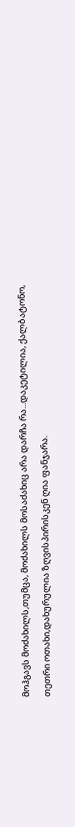მოჰგავს მოძახილს,თუმცა, მოძახილს მოსაძახიც არა დარჩა რა...დაკეტილია, ქალბატონო, თეთრი ოთახი,დახურულია ზღვისპირისკენ ღია ფანჯარა.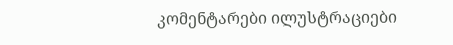კომენტარები ილუსტრაციები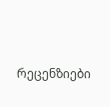რეცენზიები